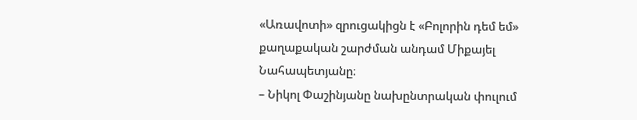«Առավոտի» զրուցակիցն է «Բոլորին դեմ եմ» քաղաքական շարժման անդամ Միքայել Նահապետյանը։
– Նիկոլ Փաշինյանը նախընտրական փուլում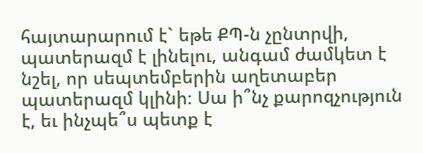հայտարարում է` եթե ՔՊ-ն չընտրվի, պատերազմ է լինելու, անգամ ժամկետ է նշել, որ սեպտեմբերին աղետաբեր պատերազմ կլինի։ Սա ի՞նչ քարոզչություն է, եւ ինչպե՞ս պետք է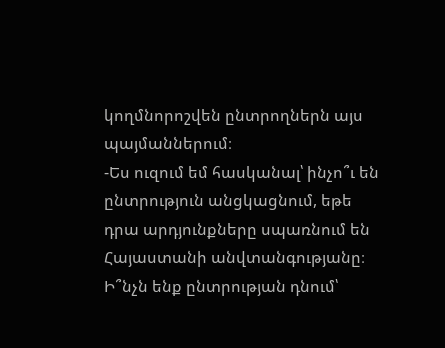կողմնորոշվեն ընտրողներն այս պայմաններում։
-Ես ուզում եմ հասկանալ՝ ինչո՞ւ են ընտրություն անցկացնում, եթե դրա արդյունքները սպառնում են Հայաստանի անվտանգությանը։ Ի՞նչն ենք ընտրության դնում՝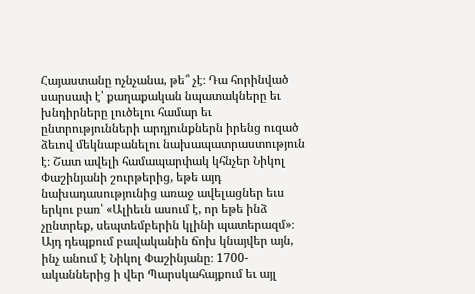Հայաստանը ոչնչանա, թե՞ չէ։ Դա հորինված սարսափ է՝ քաղաքական նպատակները եւ խնդիրները լուծելու համար եւ ընտրությունների արդյունքներն իրենց ուզած ձեւով մեկնաբանելու նախապատրաստություն է։ Շատ ավելի համապարփակ կհնչեր Նիկոլ Փաշինյանի շուրթերից, եթե այդ նախադասությունից առաջ ավելացներ եւս երկու բառ՝ «Ալիեւն ասում է, որ եթե ինձ չընտրեք, սեպտեմբերին կլինի պատերազմ»։ Այդ դեպքում բավականին ճոխ կնայվեր այն, ինչ անում է Նիկոլ Փաշինյանը։ 1700-ականներից ի վեր Պարսկահայքում եւ այլ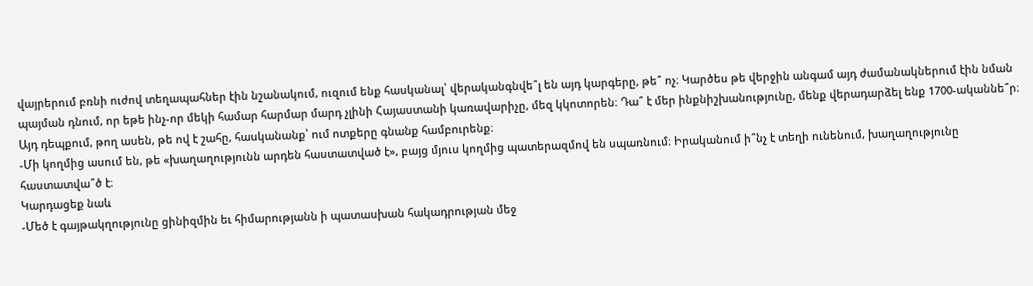վայրերում բռնի ուժով տեղապահներ էին նշանակում, ուզում ենք հասկանալ՝ վերականգնվե՞լ են այդ կարգերը, թե՞ ոչ։ Կարծես թե վերջին անգամ այդ ժամանակներում էին նման պայման դնում, որ եթե ինչ-որ մեկի համար հարմար մարդ չլինի Հայաստանի կառավարիչը, մեզ կկոտորեն։ Դա՞ է մեր ինքնիշխանությունը, մենք վերադարձել ենք 1700-ականնե՞ր։ Այդ դեպքում, թող ասեն, թե ով է շահը, հասկանանք՝ ում ոտքերը գնանք համբուրենք։
-Մի կողմից ասում են, թե «խաղաղությունն արդեն հաստատված է», բայց մյուս կողմից պատերազմով են սպառնում։ Իրականում ի՞նչ է տեղի ունենում, խաղաղությունը հաստատվա՞ծ է։
Կարդացեք նաև
-Մեծ է գայթակղությունը ցինիզմին եւ հիմարությանն ի պատասխան հակադրության մեջ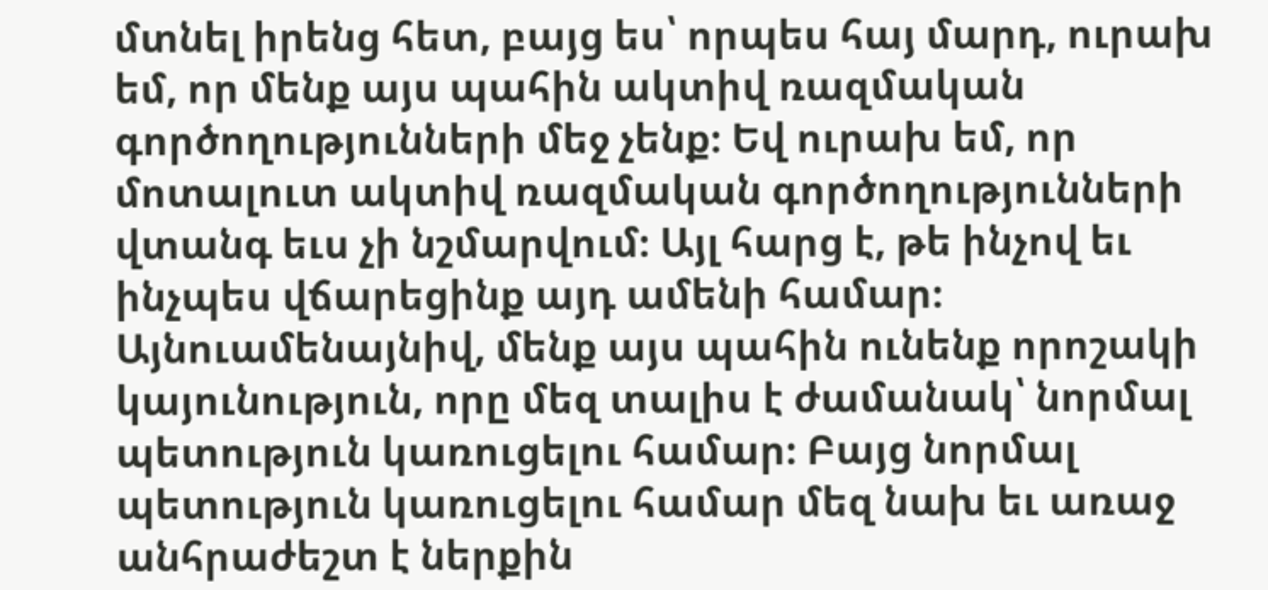մտնել իրենց հետ, բայց ես՝ որպես հայ մարդ, ուրախ եմ, որ մենք այս պահին ակտիվ ռազմական գործողությունների մեջ չենք։ Եվ ուրախ եմ, որ մոտալուտ ակտիվ ռազմական գործողությունների վտանգ եւս չի նշմարվում։ Այլ հարց է, թե ինչով եւ ինչպես վճարեցինք այդ ամենի համար։ Այնուամենայնիվ, մենք այս պահին ունենք որոշակի կայունություն, որը մեզ տալիս է ժամանակ՝ նորմալ պետություն կառուցելու համար։ Բայց նորմալ պետություն կառուցելու համար մեզ նախ եւ առաջ անհրաժեշտ է ներքին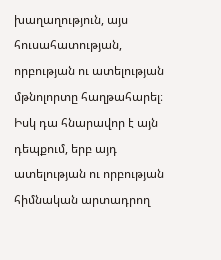խաղաղություն, այս հուսահատության, որբության ու ատելության մթնոլորտը հաղթահարել։ Իսկ դա հնարավոր է այն դեպքում, երբ այդ ատելության ու որբության հիմնական արտադրող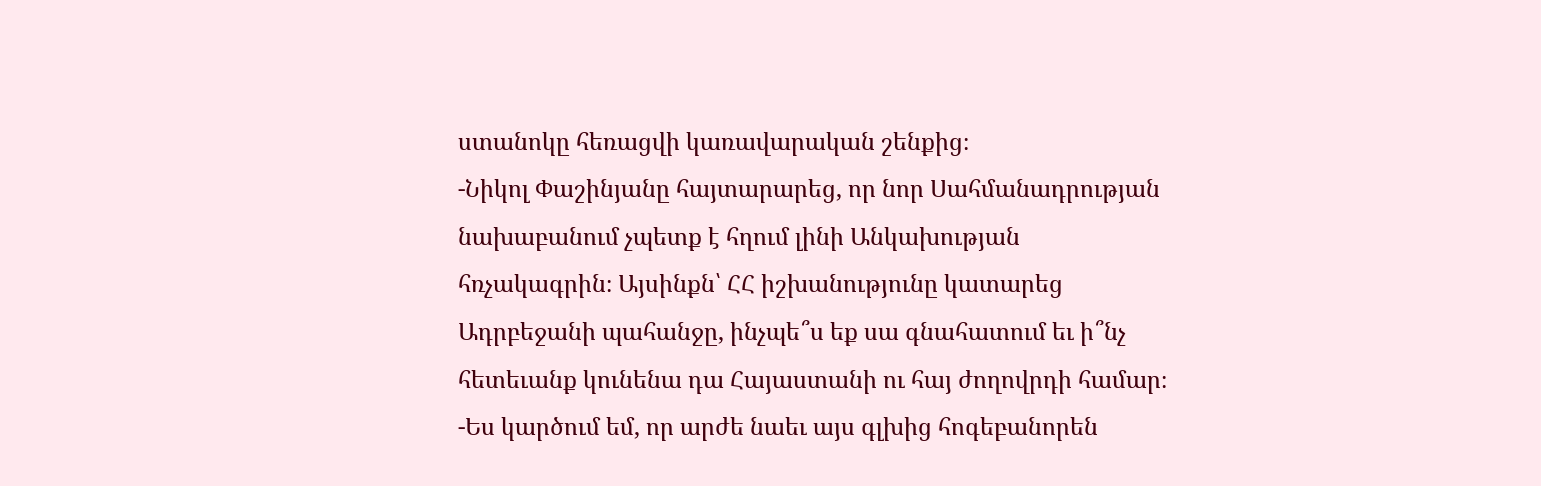ստանոկը հեռացվի կառավարական շենքից։
-Նիկոլ Փաշինյանը հայտարարեց, որ նոր Սահմանադրության նախաբանում չպետք է հղում լինի Անկախության հռչակագրին։ Այսինքն՝ ՀՀ իշխանությունը կատարեց Ադրբեջանի պահանջը, ինչպե՞ս եք սա գնահատում եւ ի՞նչ հետեւանք կունենա դա Հայաստանի ու հայ ժողովրդի համար։
-Ես կարծում եմ, որ արժե նաեւ այս գլխից հոգեբանորեն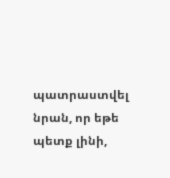պատրաստվել նրան, որ եթե պետք լինի,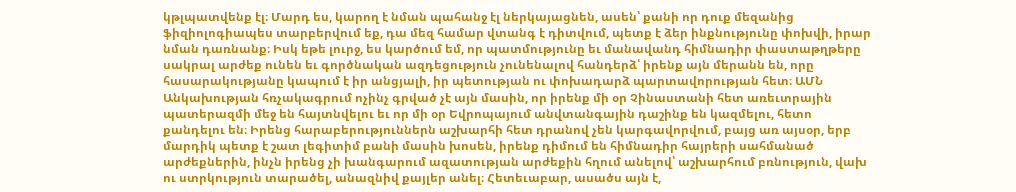կթլպատվենք էլ։ Մարդ ես, կարող է նման պահանջ էլ ներկայացնեն, ասեն՝ քանի որ դուք մեզանից ֆիզիոլոգիապես տարբերվում եք, դա մեզ համար վտանգ է դիտվում, պետք է ձեր ինքնությունը փոխվի, իրար նման դառնանք։ Իսկ եթե լուրջ, ես կարծում եմ, որ պատմությունը եւ մանավանդ հիմնադիր փաստաթղթերը սակրալ արժեք ունեն եւ գործնական ազդեցություն չունենալով հանդերձ՝ իրենք այն մերանն են, որը հասարակությանը կապում է իր անցյալի, իր պետության ու փոխադարձ պարտավորության հետ։ ԱՄՆ Անկախության հռչակագրում ոչինչ գրված չէ այն մասին, որ իրենք մի օր Չինաստանի հետ առեւտրային պատերազմի մեջ են հայտնվելու եւ որ մի օր Եվրոպայում անվտանգային դաշինք են կազմելու, հետո քանդելու են։ Իրենց հարաբերություններն աշխարհի հետ դրանով չեն կարգավորվում, բայց առ այսօր, երբ մարդիկ պետք է շատ լեգիտիմ բանի մասին խոսեն, իրենք դիմում են հիմնադիր հայրերի սահմանած արժեքներին, ինչն իրենց չի խանգարում ազատության արժեքին հղում անելով՝ աշխարհում բռնություն, վախ ու ստրկություն տարածել, անազնիվ քայլեր անել։ Հետեւաբար, ասածս այն է,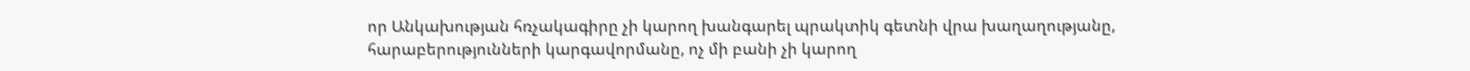որ Անկախության հռչակագիրը չի կարող խանգարել պրակտիկ գետնի վրա խաղաղությանը, հարաբերությունների կարգավորմանը, ոչ մի բանի չի կարող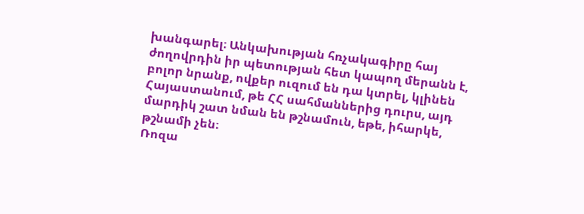խանգարել։ Անկախության հռչակագիրը հայ ժողովրդին իր պետության հետ կապող մերանն է, բոլոր նրանք, ովքեր ուզում են դա կտրել, կլինեն Հայաստանում, թե ՀՀ սահմաններից դուրս, այդ մարդիկ շատ նման են թշնամուն, եթե, իհարկե, թշնամի չեն։
Ռոզա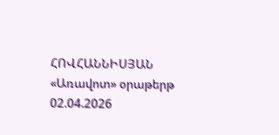ՀՈՎՀԱՆՆԻՍՅԱՆ
«Առավոտ» օրաթերթ
02.04.2026